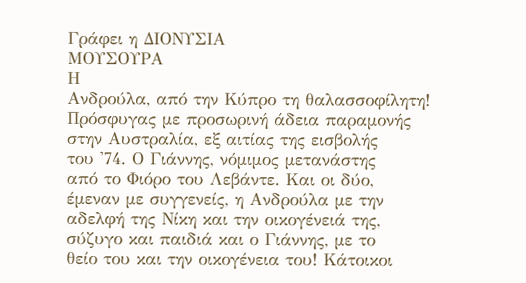Γράφει η ΔΙΟΝΥΣΙΑ
ΜΟΥΣΟΥΡΑ
Η
Ανδρούλα, από την Κύπρο τη θαλασσοφίλητη!
Πρόσφυγας με προσωρινή άδεια παραμονής
στην Αυστραλία, εξ αιτίας της εισβολής
του '74. Ο Γιάννης, νόμιμος μετανάστης
από το Φιόρο του Λεβάντε. Και οι δύο,
έμεναν με συγγενείς, η Ανδρούλα με την
αδελφή της Νίκη και την οικογένειά της,
σύζυγο και παιδιά και ο Γιάννης, με το
θείο του και την οικογένεια του! Κάτοικοι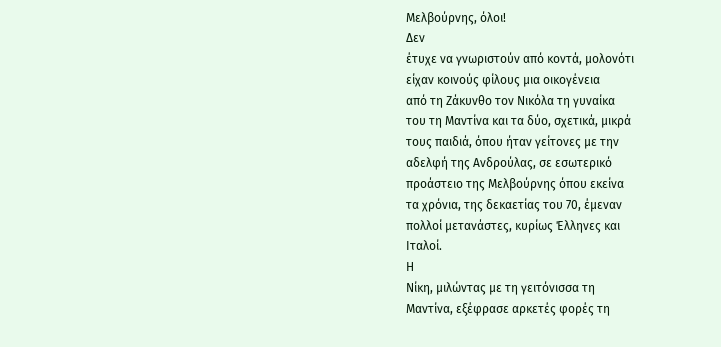Μελβούρνης, όλοι!
Δεν
έτυχε να γνωριστούν από κοντά, μολονότι
είχαν κοινούς φίλους μια οικογένεια
από τη Ζάκυνθο τον Νικόλα τη γυναίκα
του τη Μαντίνα και τα δύο, σχετικά, μικρά
τους παιδιά, όπου ήταν γείτονες με την
αδελφή της Ανδρούλας, σε εσωτερικό
προάστειο της Μελβούρνης όπου εκείνα
τα χρόνια, της δεκαετίας του 70, έμεναν
πολλοί μετανάστες, κυρίως Έλληνες και
Ιταλοί.
Η
Νίκη, μιλώντας με τη γειτόνισσα τη
Μαντίνα, εξέφρασε αρκετές φορές τη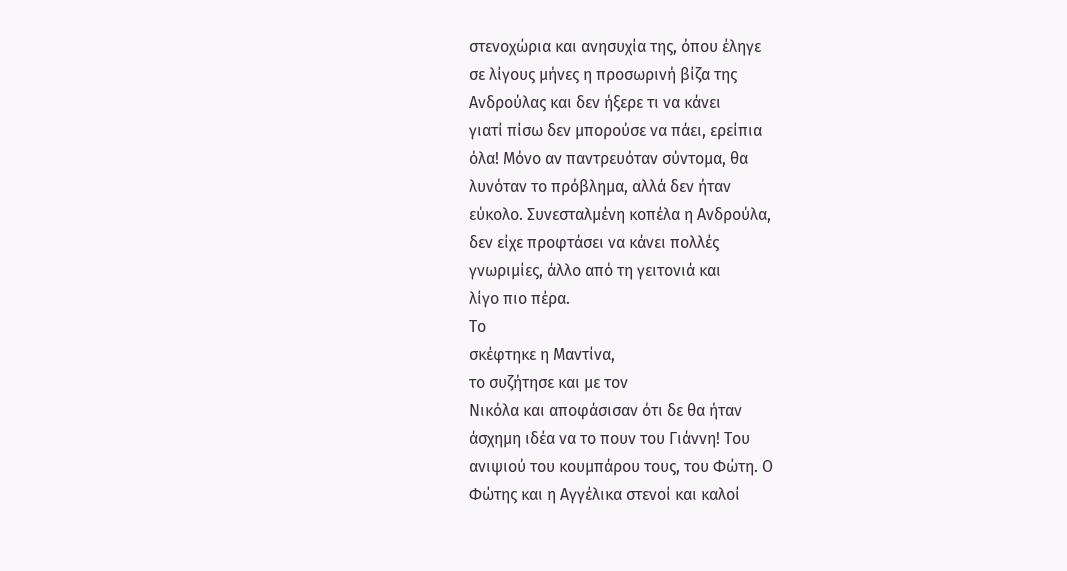στενοχώρια και ανησυχία της, όπου έληγε
σε λίγους μήνες η προσωρινή βίζα της
Ανδρούλας και δεν ήξερε τι να κάνει
γιατί πίσω δεν μπορούσε να πάει, ερείπια
όλα! Μόνο αν παντρευόταν σύντομα, θα
λυνόταν το πρόβλημα, αλλά δεν ήταν
εύκολο. Συνεσταλμένη κοπέλα η Ανδρούλα,
δεν είχε προφτάσει να κάνει πολλές
γνωριμίες, άλλο από τη γειτονιά και
λίγο πιο πέρα.
Το
σκέφτηκε η Mαντίνα,
το συζήτησε και με τον
Νικόλα και αποφάσισαν ότι δε θα ήταν
άσχημη ιδέα να το πουν του Γιάννη! Του
ανιψιού του κουμπάρου τους, του Φώτη. Ο
Φώτης και η Αγγέλικα στενοί και καλοί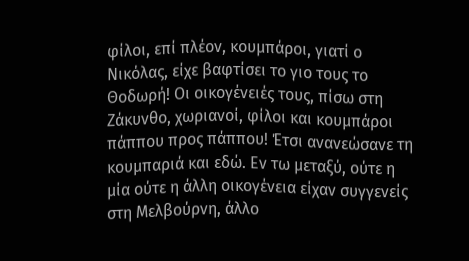φίλοι, επί πλέον, κουμπάροι, γιατί ο
Νικόλας, είχε βαφτίσει το γιο τους το
Θοδωρή! Οι οικογένειές τους, πίσω στη
Ζάκυνθο, χωριανοί, φίλοι και κουμπάροι
πάππου προς πάππου! Έτσι ανανεώσανε τη
κουμπαριά και εδώ. Εν τω μεταξύ, ούτε η
μία ούτε η άλλη οικογένεια είχαν συγγενείς
στη Μελβούρνη, άλλο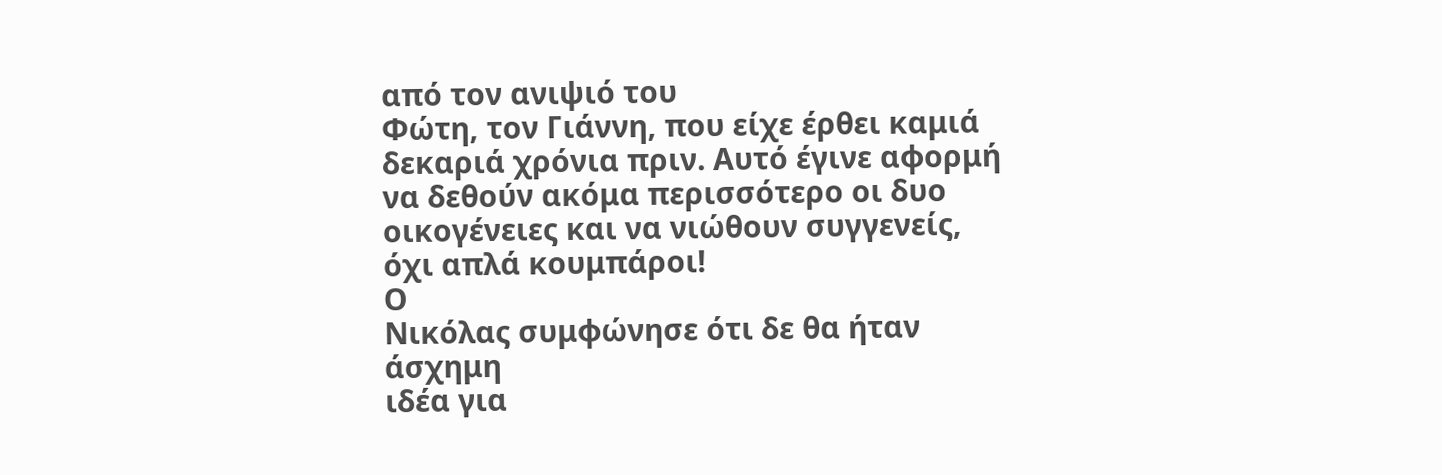από τον ανιψιό του
Φώτη, τον Γιάννη, που είχε έρθει καμιά
δεκαριά χρόνια πριν. Αυτό έγινε αφορμή
να δεθούν ακόμα περισσότερο οι δυο
οικογένειες και να νιώθουν συγγενείς,
όχι απλά κουμπάροι!
Ο
Νικόλας συμφώνησε ότι δε θα ήταν άσχημη
ιδέα για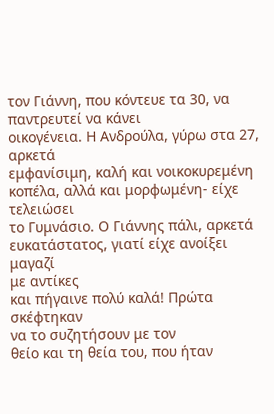τον Γιάννη, που κόντευε τα 30, να παντρευτεί να κάνει
οικογένεια. Η Ανδρούλα, γύρω στα 27, αρκετά
εμφανίσιμη, καλή και νοικοκυρεμένη
κοπέλα, αλλά και μορφωμένη- είχε τελειώσει
το Γυμνάσιο. Ο Γιάννης πάλι, αρκετά
ευκατάστατος, γιατί είχε ανοίξει μαγαζί
με αντίκες
και πήγαινε πολύ καλά! Πρώτα σκέφτηκαν
να το συζητήσουν με τον
θείο και τη θεία του, που ήταν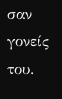σαν γονείς
του.